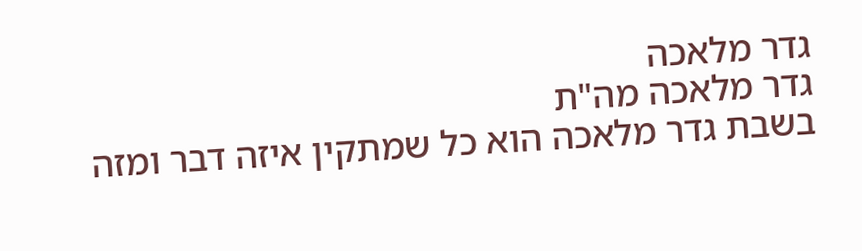גדר מלאכה
גדר מלאכה מה"ת
בשבת גדר מלאכה הוא כל שמתקין איזה דבר ומזה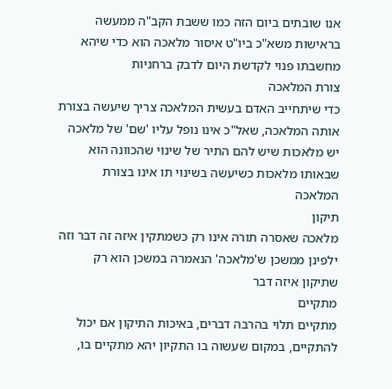אנו שובתים ביום הזה כמו ששבת הקב"ה ממעשה בראישות משא"כ ביו"ט איסור מלאכה הוא כדי שיהא מחשבתו פנוי לקדשת היום לדבק ברחניות
צורת המלאכה
כדי שיתחייב האדם בעשית המלאכה צריך שיעשה בצורת אותה המלאכה, שאל"כ אינו נופל עליו 'שם' של מלאכה
יש מלאכות שיש להם התיר של שינוי שהכוונה הוא שבאותו מלאכות כשיעשה בשינוי תו אינו בצורת המלאכה
תיקון
מלאכה שאסרה תורה אינו רק כשמתקין איזה זה דבר וזה ילפינן ממשכן ש'מלאכה' הנאמרה במשכן הוא רק שתיקון איזה דבר
מתקיים
מתקיים תלוי בהרבה דברים, באיכות התיקון אם יכול להתקיים, במקום שעשוה בו התקיון יהא מתקיים בו,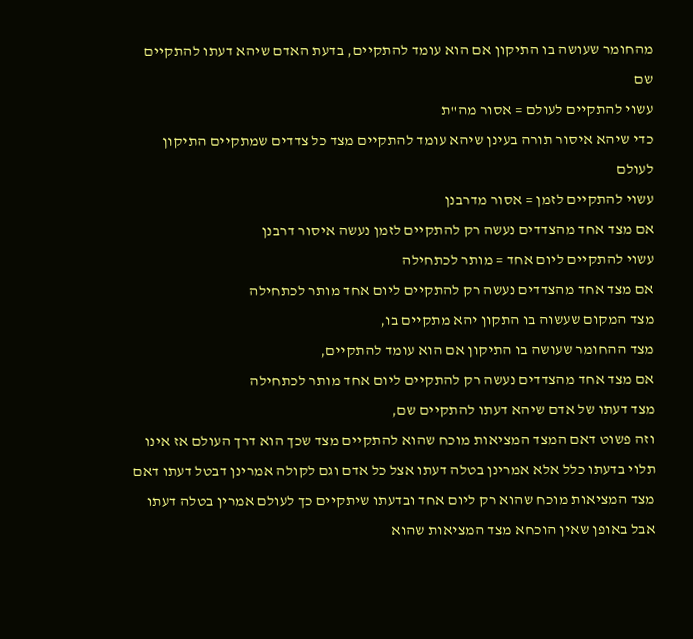מהחומר שעושה בו התיקון אם הוא עומד להתקיים, בדעת האדם שיהא דעתו להתקיים שם
עשוי להתקיים לעולם = אסור מה"ת
כדי שיהא איסור תורה בעינן שיהא עומד להתקיים מצד כל צדדים שמתקיים התיקון לעולם
עשוי להתקיים לזמן = אסור מדרבנן
אם מצד אחד מהצדדים נעשה רק להתקיים לזמן נעשה איסור דרבנן
עשוי להתקיים ליום אחד = מותר לכתחילה
אם מצד אחד מהצדדים נעשה רק להתקיים ליום אחד מותר לכתחילה
מצד המקום שעשוה בו התקון יהא מתקיים בו,
מצד ההחומר שעושה בו התיקון אם הוא עומד להתקיים,
אם מצד אחד מהצדדים נעשה רק להתקיים ליום אחד מותר לכתחילה
מצד דעתו של אדם שיהא דעתו להתקיים שם,
וזה פשוט דאם המצד המציאות מוכח שהוא להתקיים מצד שכך הוא דרך העולם אז אינו תלוי בדעתו כלל אלא אמרינן בטלה דעתו אצל כל אדם וגם לקולה אמרינן דבטל דעתו דאם מצד המציאות מוכח שהוא רק ליום אחד ובדעתו שיתקיים כך לעולם אמרין בטלה דעתו אבל באופן שאין הוכחא מצד המציאות שהוא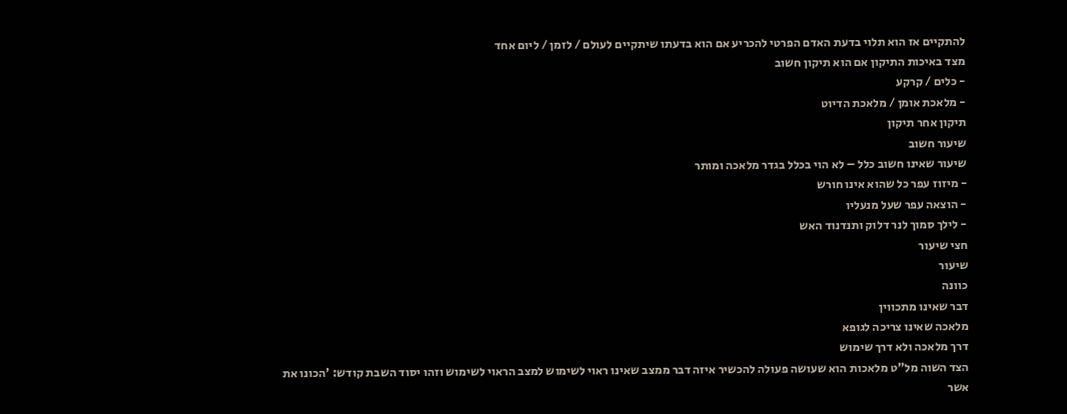להתקיים אז הוא תלוי בדעת האדם הפרטי להכריע אם הוא בדעתו שיתקיים לעולם / לזמן / ליום אחד
מצד באיכות התיקון אם הוא תיקון חשוב
- כלים / קרקע
- מלאכת אומן / מלאכת הדיוט
תיקון אחר תיקון
שיעור חשוב
שיעור שאינו חשוב כלל – לא הוי בכלל בגדר מלאכה ומותר
- מיזוז עפר כל שהוא אינו חורש
- הוצאה עפר שעל מנעליו
- לילך סמוך לנר דלוק ותנדנוד האש
חצי שיעור
שיעור
כוונה
דבר שאינו מתכווין
מלאכה שאינו צריכה לגופא
דרך מלאכה ולא דרך שימוש
הצד השוה מל"ט מלאכות הוא שעושה פעולה להכשיר איזה דבר ממצב שאינו ראוי לשימוש למצב הראוי לשימוש וזהו יסוד השבת קודש: 'הכונו את אשר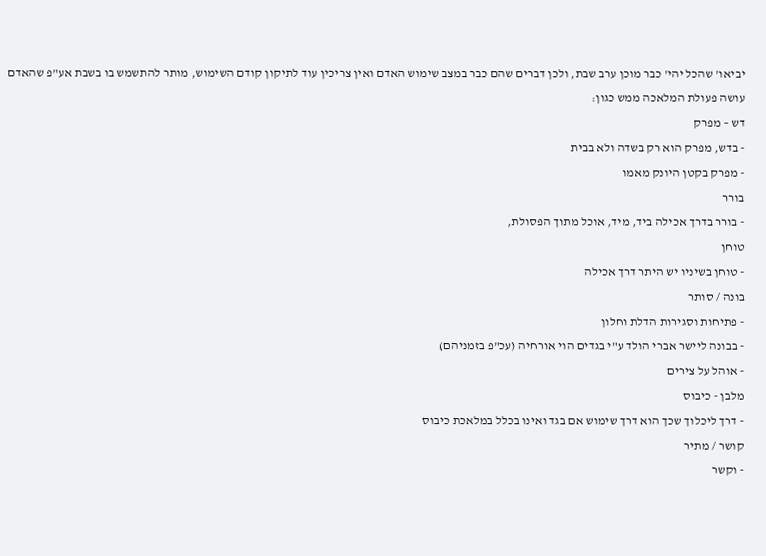יביאו' שהכל יהי' כבר מוכן ערב שבת, ולכן דברים שהם כבר במצב שימוש האדם ואין צריכין עוד לתיקון קודם השימוש, מותר להתשמש בו בשבת אע"פ שהאדם עושה פעולת המלאכה ממש כגון:
דש – מפרק
- בדש, מפרק הוא רק בשדה ולא בבית
- מפרק בקטן היונק מאמו
בורר
- בורר בדרך אכילה ביד, מיד, אוכל מתוך הפסולת,
טוחן
- טוחן בשיניו יש היתר דרך אכילה
בונה / סותר
- פתיחות וסגירות הדלת וחלון
- בבונה ליישר אברי הולד ע"י בגדים הוי אורחיה (עכ"פ בזמניהם)
- אוהל על צירים
מלבן - כיבוס
- דרך ליכלוך שכך הוא דרך שימוש אם בגד ואינו בכלל במלאכת כיבוס
קושר / מתיר
- וקשר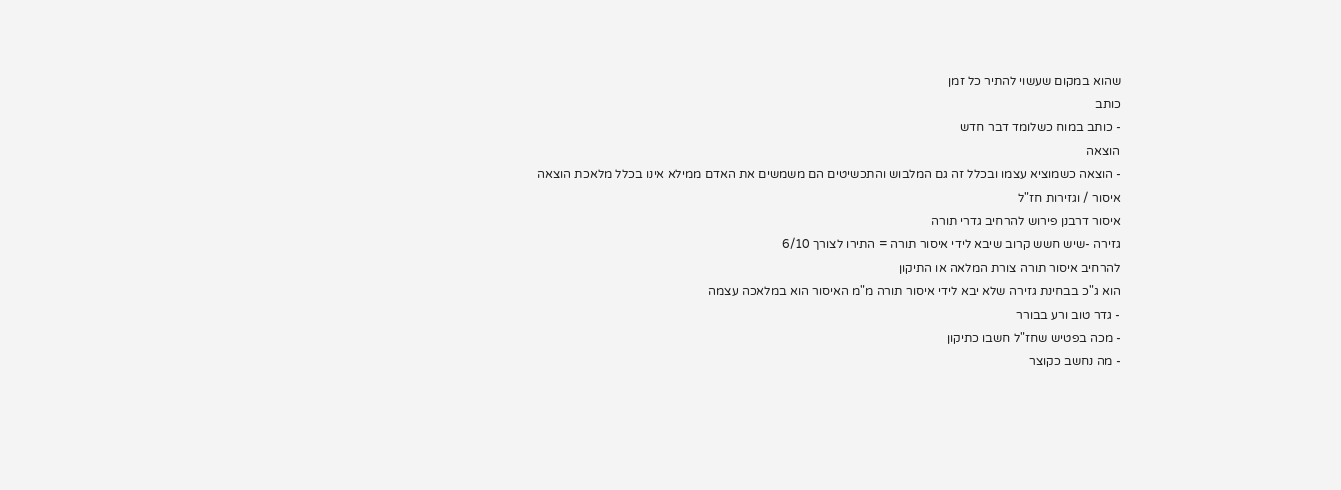שהוא במקום שעשוי להתיר כל זמן
כותב
- כותב במוח כשלומד דבר חדש
הוצאה
- הוצאה כשמוציא עצמו ובכלל זה גם המלבוש והתכשיטים הם משמשים את האדם ממילא אינו בכלל מלאכת הוצאה
איסור / וגזירות חז"ל
איסור דרבנן פירוש להרחיב גדרי תורה
גזירה -שיש חשש קרוב שיבא לידי איסור תורה = התירו לצורך 6/10
להרחיב איסור תורה צורת המלאה או התיקון
הוא ג"כ בבחינת גזירה שלא יבא לידי איסור תורה מ"מ האיסור הוא במלאכה עצמה
- גדר טוב ורע בבורר
- מכה בפטיש שחז"ל חשבו כתיקון
- מה נחשב כקוצר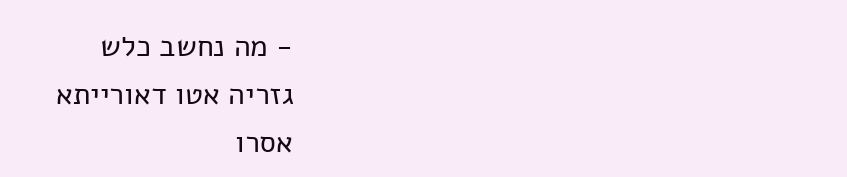- מה נחשב כלש
גזריה אטו דאורייתא
אסרו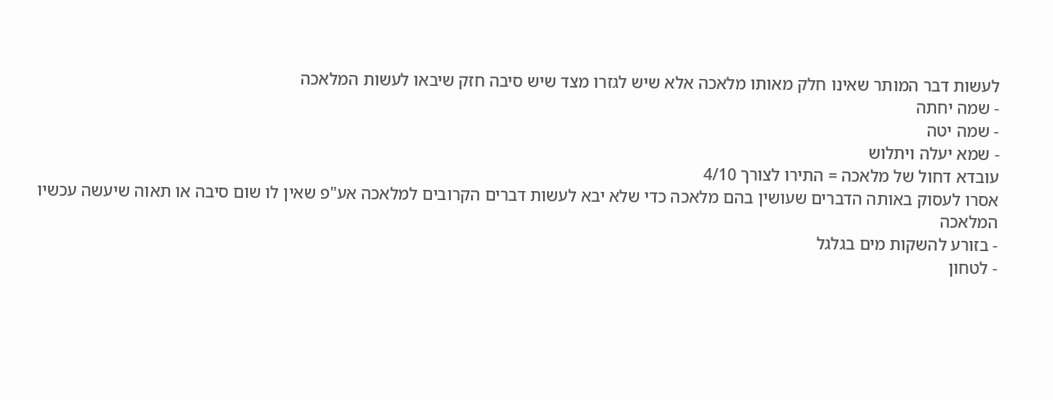לעשות דבר המותר שאינו חלק מאותו מלאכה אלא שיש לגזרו מצד שיש סיבה חזק שיבאו לעשות המלאכה
- שמה יחתה
- שמה יטה
- שמא יעלה ויתלוש
עובדא דחול של מלאכה = התירו לצורך 4/10
אסרו לעסוק באותה הדברים שעושין בהם מלאכה כדי שלא יבא לעשות דברים הקרובים למלאכה אע"פ שאין לו שום סיבה או תאוה שיעשה עכשיו המלאכה
- בזורע להשקות מים בגלגל
- לטחון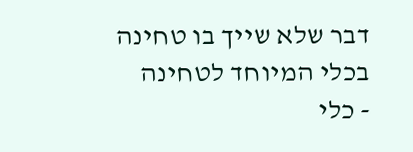דבר שלא שייך בו טחינה בכלי המיוחד לטחינה
- כלי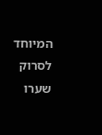המיוחד לסרוק שערו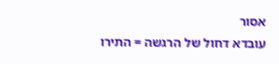אסור
עובדא דחול של הרגשה = התירו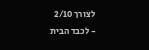לצורך 2/10
- לכבד הבית